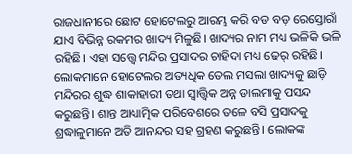ରାଜଧାନୀରେ ଛୋଟ ହୋଟେଲରୁ ଆରମ୍ଭ କରି ବଡ ବଡ଼ ରେସ୍ତୋରାଁ ଯାଏ ବିଭିନ୍ନ ରକମର ଖାଦ୍ୟ ମିଳୁଛି। ଖାଦ୍ୟର ନାମ ମଧ୍ୟ ଭଳିକି ଭଳି ରହିଛି। ଏହା ସତ୍ତ୍ବେ ମନ୍ଦିର ପ୍ରସାଦର ଚାହିଦା ମଧ୍ୟ ଢେର୍ ରହିଛି। ଲୋକମାନେ ହୋଟେଲର ଅତ୍ୟଧିକ ତେଲ ମସଲା ଖାଦ୍ୟକୁ ଛାଡ଼ି ମନ୍ଦିରର ଶୁଦ୍ଧ ଶାକାହାରୀ ତଥା ସ୍ବାତ୍ତ୍ବିକ ଅନ୍ନ ଡାଲମାକୁ ପସନ୍ଦ କରୁଛନ୍ତି। ଶାନ୍ତ ଆଧ୍ୟାତ୍ମିକ ପରିବେଶରେ ତଳେ ବସି ପ୍ରସାଦକୁ ଶ୍ରଦ୍ଧାଳୁମାନେ ଅତି ଆନନ୍ଦର ସହ ଗ୍ରହଣ କରୁଛନ୍ତି। ଲୋକଙ୍କ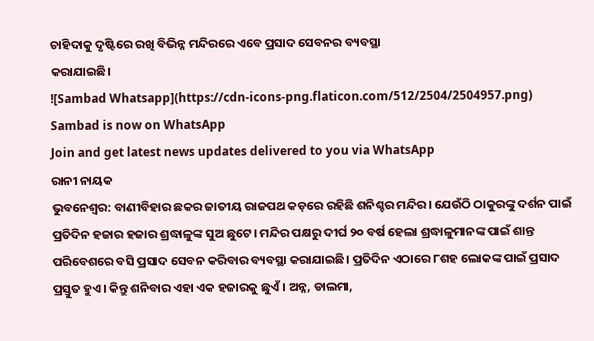ଚାହିଦାକୁ ଦୃଷ୍ଟିରେ ରଖି ବିଭିନ୍ନ ମନ୍ଦିରରେ ଏବେ ପ୍ରସାଦ ସେବନର ବ୍ୟବସ୍ଥା
କରାଯାଇଛି।
![Sambad Whatsapp](https://cdn-icons-png.flaticon.com/512/2504/2504957.png)
Sambad is now on WhatsApp
Join and get latest news updates delivered to you via WhatsApp
ରାନୀ ନାୟକ
ଭୁବନେଶ୍ୱର: ବାଣୀବିହାର ଛକର ଜାତୀୟ ରାଜପଥ କଡ଼ରେ ରହିଛି ଶନିଶ୍ଚର ମନ୍ଦିର। ଯେଉଁଠି ଠାକୁରଙ୍କୁ ଦର୍ଶନ ପାଇଁ ପ୍ରତିଦିନ ହଜାର ହଜାର ଶ୍ରଦ୍ଧାଳୁଙ୍କ ସୁଅ ଛୁଟେ। ମନ୍ଦିର ପକ୍ଷରୁ ଦୀର୍ଘ ୨୦ ବର୍ଷ ହେଲା ଶ୍ରଦ୍ଧାଳୁମାନଙ୍କ ପାଇଁ ଶାନ୍ତ ପରିବେଶରେ ବସି ପ୍ରସାଦ ସେବନ କରିବାର ବ୍ୟବସ୍ଥା କରାଯାଇଛି। ପ୍ରତିଦିନ ଏଠାରେ ୮ଶହ ଲୋକଙ୍କ ପାଇଁ ପ୍ରସାଦ ପ୍ରସ୍ତୁତ ହୁଏ। କିନ୍ତୁ ଶନିବାର ଏହା ଏକ ହଜାରକୁ ଛୁଏଁ। ଅନ୍ନ, ଡାଲମା,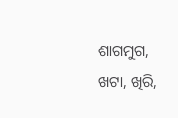ଶାଗମୁଗ, ଖଟା, ଖିରି,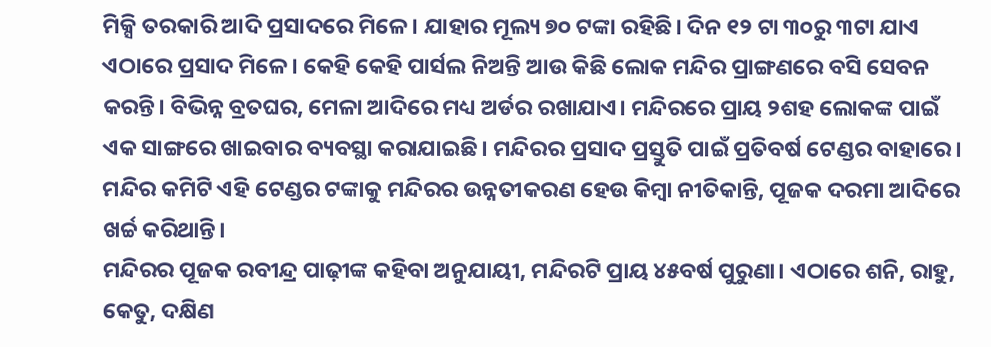ମିକ୍ସି ତରକାରି ଆଦି ପ୍ରସାଦରେ ମିଳେ। ଯାହାର ମୂଲ୍ୟ ୭୦ ଟଙ୍କା ରହିଛି। ଦିନ ୧୨ ଟା ୩୦ରୁ ୩ଟା ଯାଏ ଏଠାରେ ପ୍ରସାଦ ମିଳେ। କେହି କେହି ପାର୍ସଲ ନିଅନ୍ତି ଆଉ କିଛି ଲୋକ ମନ୍ଦିର ପ୍ରାଙ୍ଗଣରେ ବସି ସେବନ କରନ୍ତି। ବିଭିନ୍ନ ବ୍ରତଘର, ମେଳା ଆଦିରେ ମଧ୍ୟ ଅର୍ଡର ରଖାଯାଏ। ମନ୍ଦିରରେ ପ୍ରାୟ ୨ଶହ ଲୋକଙ୍କ ପାଇଁ ଏକ ସାଙ୍ଗରେ ଖାଇବାର ବ୍ୟବସ୍ଥା କରାଯାଇଛି। ମନ୍ଦିରର ପ୍ରସାଦ ପ୍ରସ୍ତୁତି ପାଇଁ ପ୍ରତିବର୍ଷ ଟେଣ୍ଡର ବାହାରେ। ମନ୍ଦିର କମିଟି ଏହି ଟେଣ୍ଡର ଟଙ୍କାକୁ ମନ୍ଦିରର ଉନ୍ନତୀକରଣ ହେଉ କିମ୍ୱା ନୀତିକାନ୍ତି, ପୂଜକ ଦରମା ଆଦିରେ ଖର୍ଚ୍ଚ କରିଥାନ୍ତି।
ମନ୍ଦିରର ପୂଜକ ରବୀନ୍ଦ୍ର ପାଢ଼ୀଙ୍କ କହିବା ଅନୁଯାୟୀ, ମନ୍ଦିରଟି ପ୍ରାୟ ୪୫ବର୍ଷ ପୁରୁଣା। ଏଠାରେ ଶନି, ରାହୁ, କେତୁ, ଦକ୍ଷିଣ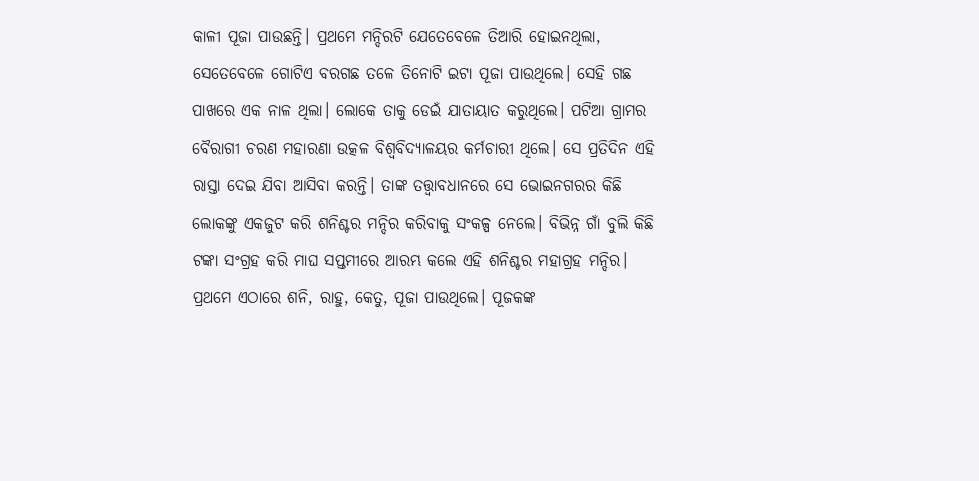କାଳୀ ପୂଜା ପାଉଛନ୍ତି। ପ୍ରଥମେ ମନ୍ଦିରଟି ଯେତେବେଳେ ତିଆରି ହୋଇନଥିଲା, ସେତେବେଳେ ଗୋଟିଏ ବରଗଛ ତଳେ ତିନୋଟି ଇଟା ପୂଜା ପାଉଥିଲେ। ସେହି ଗଛ ପାଖରେ ଏକ ନାଳ ଥିଲା। ଲୋକେ ତାକୁ ଡେଇଁ ଯାତାୟାତ କରୁଥିଲେ। ପଟିଆ ଗ୍ରାମର ବୈରାଗୀ ଚରଣ ମହାରଣା ଉତ୍କଳ ବିଶ୍ୱବିଦ୍ୟାଳୟର କର୍ମଚାରୀ ଥିଲେ। ସେ ପ୍ରତିଦିନ ଏହି ରାସ୍ତା ଦେଇ ଯିବା ଆସିବା କରନ୍ତି। ତାଙ୍କ ତତ୍ତ୍ୱାବଧାନରେ ସେ ଭୋଇନଗରର କିଛି ଲୋକଙ୍କୁ ଏକଜୁଟ କରି ଶନିଶ୍ଚର ମନ୍ଦିର କରିବାକୁ ସଂକଳ୍ପ ନେଲେ। ବିଭିନ୍ନ ଗାଁ ବୁଲି କିଛି ଟଙ୍କା ସଂଗ୍ରହ କରି ମାଘ ସପ୍ତମୀରେ ଆରମ୍ଭ କଲେ ଏହି ଶନିଶ୍ଚର ମହାଗ୍ରହ ମନ୍ଦିର। ପ୍ରଥମେ ଏଠାରେ ଶନି, ରାହୁ, କେତୁ, ପୂଜା ପାଉଥିଲେ। ପୂଜକଙ୍କ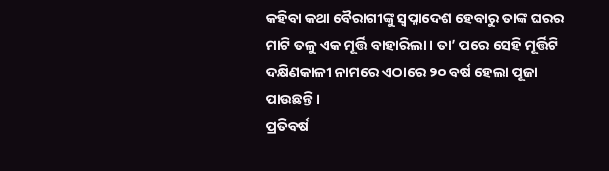କହିବା କଥା ବୈରାଗୀଙ୍କୁ ସ୍ୱପ୍ନାଦେଶ ହେବାରୁ ତାଙ୍କ ଘରର ମାଟି ତଳୁ ଏକ ମୂର୍ତ୍ତି ବାହାରିଲା। ତା’ ପରେ ସେହି ମୂର୍ତ୍ତିଟି ଦକ୍ଷିଣକାଳୀ ନାମରେ ଏଠାରେ ୨୦ ବର୍ଷ ହେଲା ପୂଜା ପାଉଛନ୍ତି।
ପ୍ରତିବର୍ଷ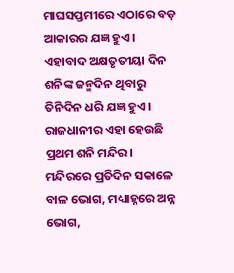ମାଘସପ୍ତମୀରେ ଏଠାରେ ବଡ଼ ଆକାରର ଯଜ୍ଞ ହୁଏ। ଏହାବାଦ ଅକ୍ଷତୃତୀୟା ଦିନ ଶନିଙ୍କ ଜନ୍ମଦିନ ଥିବାରୁ ତିନିଦିନ ଧରି ଯଜ୍ଞ ହୁଏ। ରାଜଧାନୀର ଏହା ହେଉଛି ପ୍ରଥମ ଶନି ମନ୍ଦିର। ମନ୍ଦିରରେ ପ୍ରତିଦିନ ସକାଳେ ବାଳ ଭୋଗ, ମଧ୍ୟାହ୍ନରେ ଅନ୍ନ ଭୋଗ,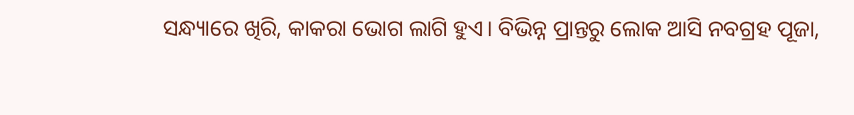ସନ୍ଧ୍ୟାରେ ଖିରି, କାକରା ଭୋଗ ଲାଗି ହୁଏ। ବିଭିନ୍ନ ପ୍ରାନ୍ତରୁ ଲୋକ ଆସି ନବଗ୍ରହ ପୂଜା,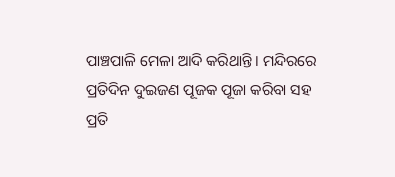ପାଞ୍ଚପାଳି ମେଳା ଆଦି କରିଥାନ୍ତି। ମନ୍ଦିରରେ ପ୍ରତିଦିନ ଦୁଇଜଣ ପୂଜକ ପୂଜା କରିବା ସହ ପ୍ରତି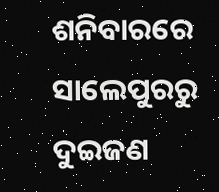ଶନିବାରରେ ସାଲେପୁରରୁ ଦୁଇଜଣ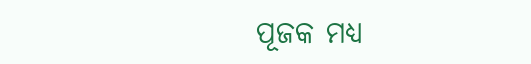ପୂଜକ ମଧ୍ୟ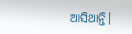ଆସିଥାନ୍ତି।